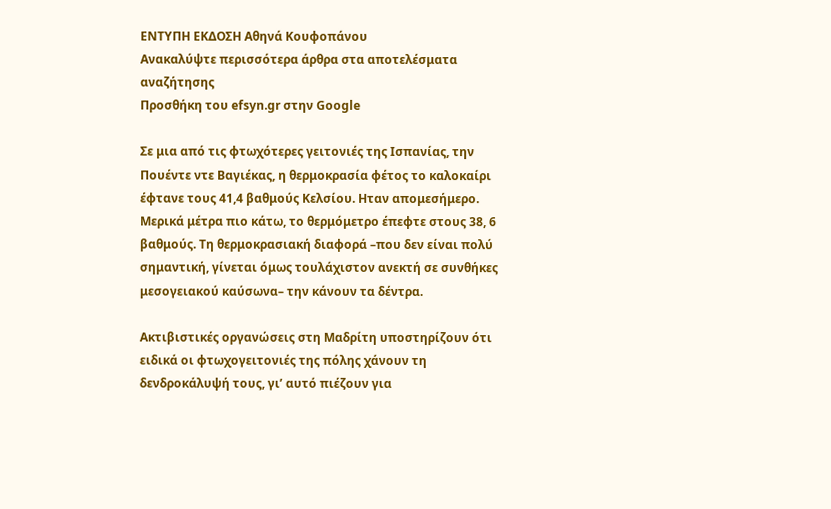ΕΝΤΥΠΗ ΕΚΔΟΣΗ Αθηνά Κουφοπάνου
Ανακαλύψτε περισσότερα άρθρα στα αποτελέσματα αναζήτησης
Προσθήκη του efsyn.gr στην Google

Σε μια από τις φτωχότερες γειτονιές της Ισπανίας, την Πουέντε ντε Βαγιέκας, η θερμοκρασία φέτος το καλοκαίρι έφτανε τους 41,4 βαθμούς Κελσίου. Ηταν απομεσήμερο. Μερικά μέτρα πιο κάτω, το θερμόμετρο έπεφτε στους 38, 6 βαθμούς. Τη θερμοκρασιακή διαφορά –που δεν είναι πολύ σημαντική, γίνεται όμως τουλάχιστον ανεκτή σε συνθήκες μεσογειακού καύσωνα– την κάνουν τα δέντρα.

Ακτιβιστικές οργανώσεις στη Μαδρίτη υποστηρίζουν ότι ειδικά οι φτωχογειτονιές της πόλης χάνουν τη δενδροκάλυψή τους, γι’ αυτό πιέζουν για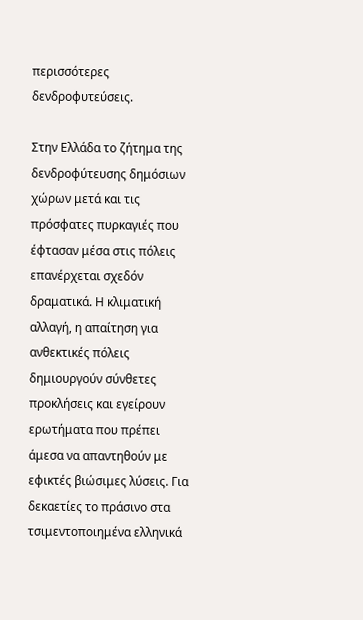περισσότερες δενδροφυτεύσεις.

Στην Ελλάδα το ζήτημα της δενδροφύτευσης δημόσιων χώρων μετά και τις πρόσφατες πυρκαγιές που έφτασαν μέσα στις πόλεις επανέρχεται σχεδόν δραματικά. Η κλιματική αλλαγή, η απαίτηση για ανθεκτικές πόλεις δημιουργούν σύνθετες προκλήσεις και εγείρουν ερωτήματα που πρέπει άμεσα να απαντηθούν με εφικτές βιώσιμες λύσεις. Για δεκαετίες το πράσινο στα τσιμεντοποιημένα ελληνικά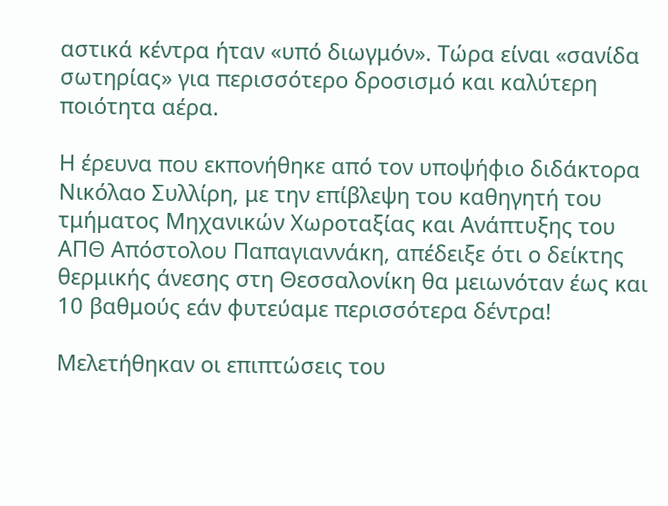αστικά κέντρα ήταν «υπό διωγμόν». Τώρα είναι «σανίδα σωτηρίας» για περισσότερο δροσισμό και καλύτερη ποιότητα αέρα.

Η έρευνα που εκπονήθηκε από τον υποψήφιο διδάκτορα Νικόλαο Συλλίρη, με την επίβλεψη του καθηγητή του τμήματος Μηχανικών Χωροταξίας και Ανάπτυξης του ΑΠΘ Απόστολου Παπαγιαννάκη, απέδειξε ότι ο δείκτης θερμικής άνεσης στη Θεσσαλονίκη θα μειωνόταν έως και 10 βαθμούς εάν φυτεύαμε περισσότερα δέντρα!

Μελετήθηκαν οι επιπτώσεις του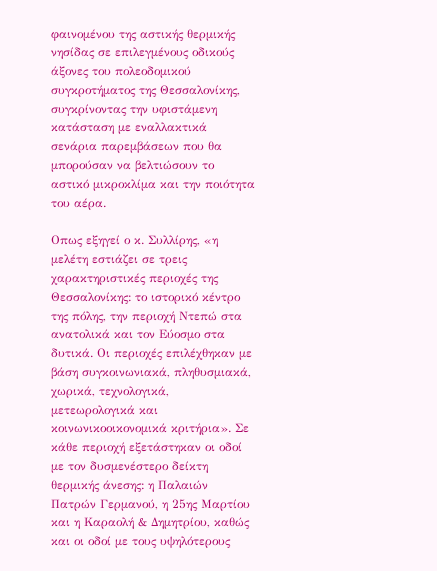φαινομένου της αστικής θερμικής νησίδας σε επιλεγμένους οδικούς άξονες του πολεοδομικού συγκροτήματος της Θεσσαλονίκης, συγκρίνοντας την υφιστάμενη κατάσταση με εναλλακτικά σενάρια παρεμβάσεων που θα μπορούσαν να βελτιώσουν το αστικό μικροκλίμα και την ποιότητα του αέρα.

Οπως εξηγεί ο κ. Συλλίρης, «η μελέτη εστιάζει σε τρεις χαρακτηριστικές περιοχές της Θεσσαλονίκης: το ιστορικό κέντρο της πόλης, την περιοχή Ντεπώ στα ανατολικά και τον Εύοσμο στα δυτικά. Οι περιοχές επιλέχθηκαν με βάση συγκοινωνιακά, πληθυσμιακά, χωρικά, τεχνολογικά, μετεωρολογικά και κοινωνικοοικονομικά κριτήρια». Σε κάθε περιοχή εξετάστηκαν οι οδοί με τον δυσμενέστερο δείκτη θερμικής άνεσης: η Παλαιών Πατρών Γερμανού, η 25ης Μαρτίου και η Καραολή & Δημητρίου, καθώς και οι οδοί με τους υψηλότερους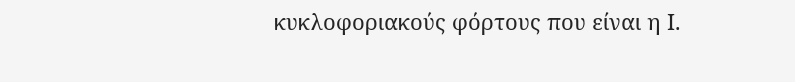κυκλοφοριακούς φόρτους που είναι η Ι.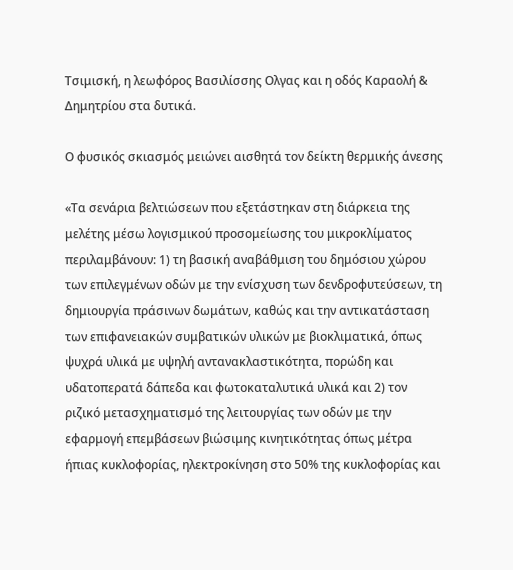Τσιμισκή, η λεωφόρος Βασιλίσσης Ολγας και η οδός Καραολή & Δημητρίου στα δυτικά.

Ο φυσικός σκιασμός μειώνει αισθητά τον δείκτη θερμικής άνεσης

«Τα σενάρια βελτιώσεων που εξετάστηκαν στη διάρκεια της μελέτης μέσω λογισμικού προσομείωσης του μικροκλίματος περιλαμβάνουν: 1) τη βασική αναβάθμιση του δημόσιου χώρου των επιλεγμένων οδών με την ενίσχυση των δενδροφυτεύσεων, τη δημιουργία πράσινων δωμάτων, καθώς και την αντικατάσταση των επιφανειακών συμβατικών υλικών με βιοκλιματικά, όπως ψυχρά υλικά με υψηλή αντανακλαστικότητα, πορώδη και υδατοπερατά δάπεδα και φωτοκαταλυτικά υλικά και 2) τον ριζικό μετασχηματισμό της λειτουργίας των οδών με την εφαρμογή επεμβάσεων βιώσιμης κινητικότητας όπως μέτρα ήπιας κυκλοφορίας, ηλεκτροκίνηση στο 50% της κυκλοφορίας και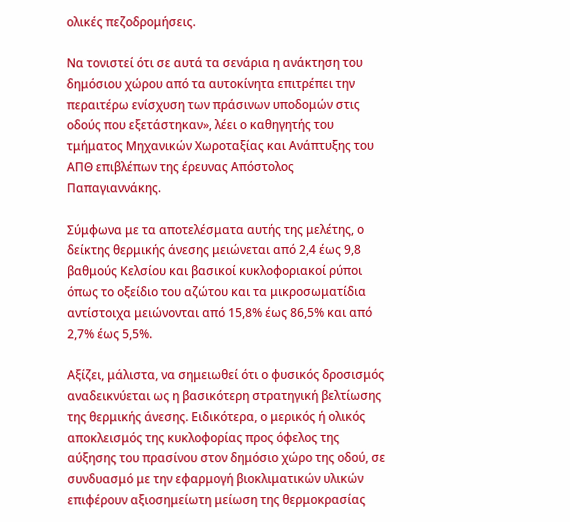ολικές πεζοδρομήσεις.

Να τονιστεί ότι σε αυτά τα σενάρια η ανάκτηση του δημόσιου χώρου από τα αυτοκίνητα επιτρέπει την περαιτέρω ενίσχυση των πράσινων υποδομών στις οδούς που εξετάστηκαν», λέει ο καθηγητής του τμήματος Μηχανικών Χωροταξίας και Ανάπτυξης του ΑΠΘ επιβλέπων της έρευνας Απόστολος Παπαγιαννάκης.

Σύμφωνα με τα αποτελέσματα αυτής της μελέτης, ο δείκτης θερμικής άνεσης μειώνεται από 2,4 έως 9,8 βαθμούς Κελσίου και βασικοί κυκλοφοριακοί ρύποι όπως το οξείδιο του αζώτου και τα μικροσωματίδια αντίστοιχα μειώνονται από 15,8% έως 86,5% και από 2,7% έως 5,5%.

Αξίζει, μάλιστα, να σημειωθεί ότι ο φυσικός δροσισμός αναδεικνύεται ως η βασικότερη στρατηγική βελτίωσης της θερμικής άνεσης. Ειδικότερα, ο μερικός ή ολικός αποκλεισμός της κυκλοφορίας προς όφελος της αύξησης του πρασίνου στον δημόσιο χώρο της οδού, σε συνδυασμό με την εφαρμογή βιοκλιματικών υλικών επιφέρουν αξιοσημείωτη μείωση της θερμοκρασίας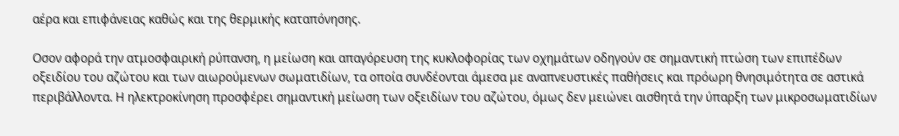αέρα και επιφάνειας καθώς και της θερμικής καταπόνησης.

Οσον αφορά την ατμοσφαιρική ρύπανση, η μείωση και απαγόρευση της κυκλοφορίας των οχημάτων οδηγούν σε σημαντική πτώση των επιπέδων οξειδίου του αζώτου και των αιωρούμενων σωματιδίων, τα οποία συνδέονται άμεσα με αναπνευστικές παθήσεις και πρόωρη θνησιμότητα σε αστικά περιβάλλοντα. Η ηλεκτροκίνηση προσφέρει σημαντική μείωση των οξειδίων του αζώτου, όμως δεν μειώνει αισθητά την ύπαρξη των μικροσωματιδίων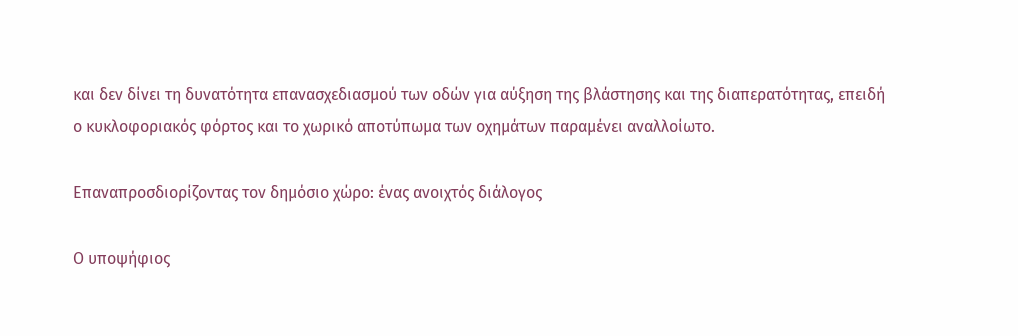και δεν δίνει τη δυνατότητα επανασχεδιασμού των οδών για αύξηση της βλάστησης και της διαπερατότητας, επειδή ο κυκλοφοριακός φόρτος και το χωρικό αποτύπωμα των οχημάτων παραμένει αναλλοίωτο.

Επαναπροσδιορίζοντας τον δημόσιο χώρο: ένας ανοιχτός διάλογος

Ο υποψήφιος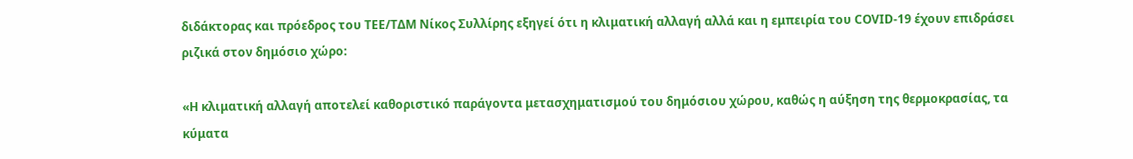διδάκτορας και πρόεδρος του ΤΕΕ/ΤΔΜ Νίκος Συλλίρης εξηγεί ότι η κλιματική αλλαγή αλλά και η εμπειρία του COVID-19 έχουν επιδράσει ριζικά στον δημόσιο χώρο:

«Η κλιματική αλλαγή αποτελεί καθοριστικό παράγοντα μετασχηματισμού του δημόσιου χώρου, καθώς η αύξηση της θερμοκρασίας, τα κύματα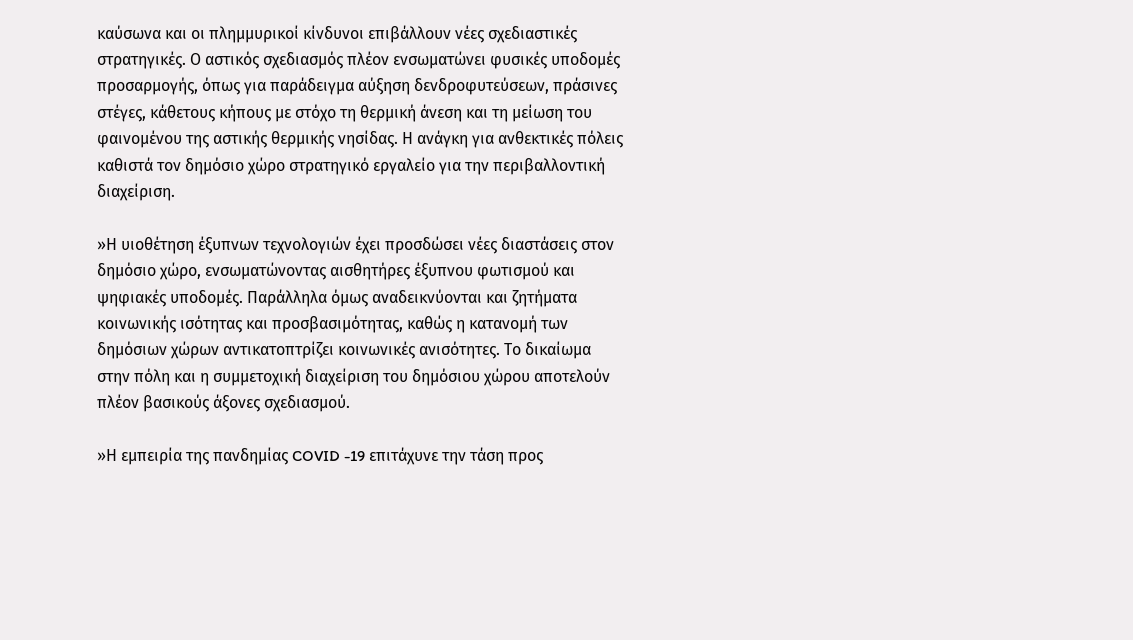καύσωνα και οι πλημμυρικοί κίνδυνοι επιβάλλουν νέες σχεδιαστικές στρατηγικές. Ο αστικός σχεδιασμός πλέον ενσωματώνει φυσικές υποδομές προσαρμογής, όπως για παράδειγμα αύξηση δενδροφυτεύσεων, πράσινες στέγες, κάθετους κήπους με στόχο τη θερμική άνεση και τη μείωση του φαινομένου της αστικής θερμικής νησίδας. Η ανάγκη για ανθεκτικές πόλεις καθιστά τον δημόσιο χώρο στρατηγικό εργαλείο για την περιβαλλοντική διαχείριση.

»Η υιοθέτηση έξυπνων τεχνολογιών έχει προσδώσει νέες διαστάσεις στον δημόσιο χώρο, ενσωματώνοντας αισθητήρες έξυπνου φωτισμού και ψηφιακές υποδομές. Παράλληλα όμως αναδεικνύονται και ζητήματα κοινωνικής ισότητας και προσβασιμότητας, καθώς η κατανομή των δημόσιων χώρων αντικατοπτρίζει κοινωνικές ανισότητες. Το δικαίωμα στην πόλη και η συμμετοχική διαχείριση του δημόσιου χώρου αποτελούν πλέον βασικούς άξονες σχεδιασμού.

»Η εμπειρία της πανδημίας COVID -19 επιτάχυνε την τάση προς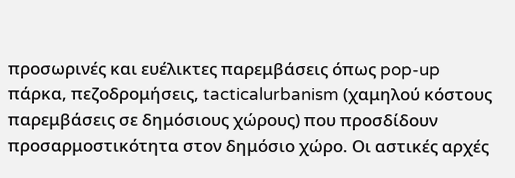προσωρινές και ευέλικτες παρεμβάσεις όπως pop-up πάρκα, πεζοδρομήσεις, tacticalurbanism (χαμηλού κόστους παρεμβάσεις σε δημόσιους χώρους) που προσδίδουν προσαρμοστικότητα στον δημόσιο χώρο. Οι αστικές αρχές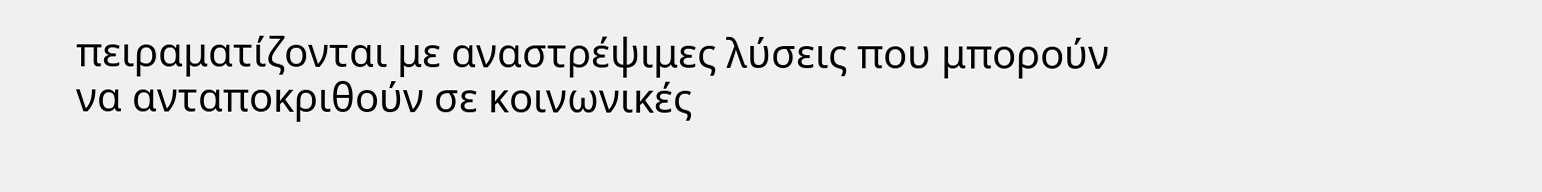πειραματίζονται με αναστρέψιμες λύσεις που μπορούν να ανταποκριθούν σε κοινωνικές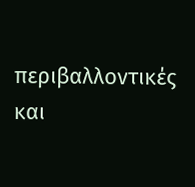περιβαλλοντικές και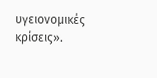υγειονομικές κρίσεις».